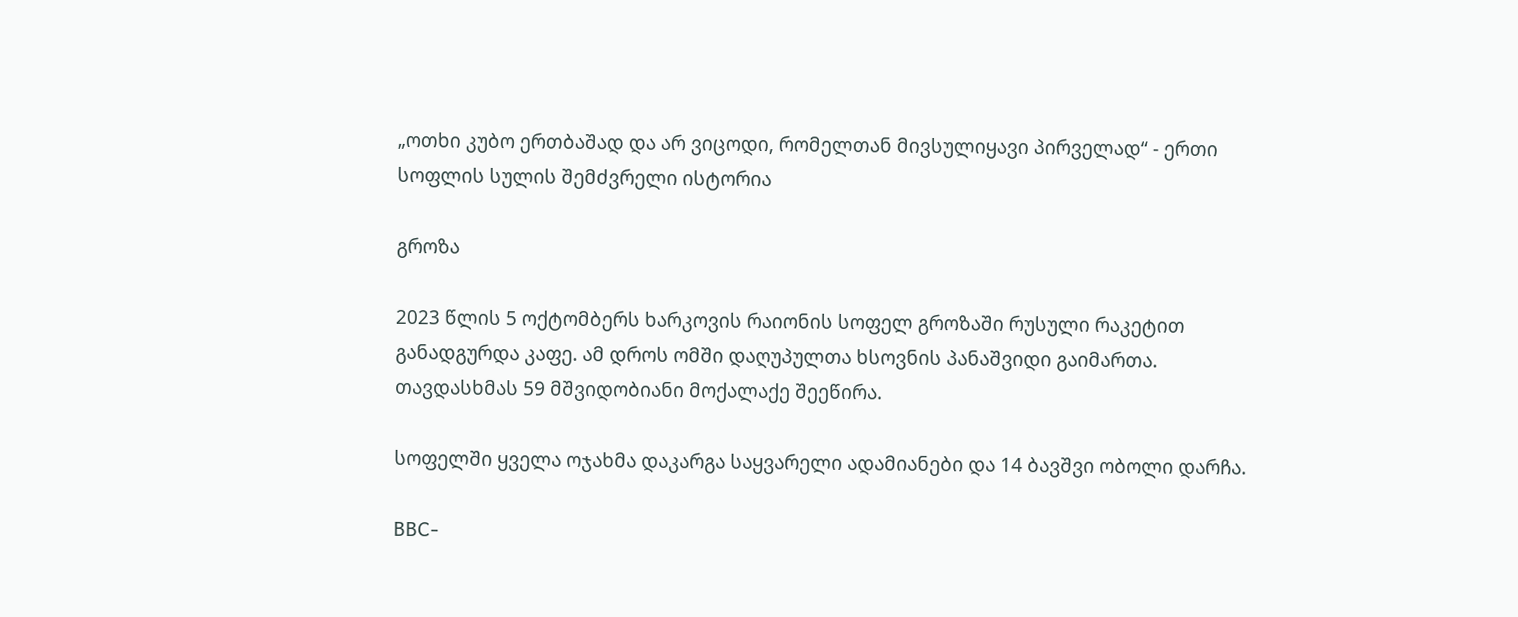„ოთხი კუბო ერთბაშად და არ ვიცოდი, რომელთან მივსულიყავი პირველად“ - ერთი სოფლის სულის შემძვრელი ისტორია

გროზა

2023 წლის 5 ოქტომბერს ხარკოვის რაიონის სოფელ გროზაში რუსული რაკეტით განადგურდა კაფე. ამ დროს ომში დაღუპულთა ხსოვნის პანაშვიდი გაიმართა. თავდასხმას 59 მშვიდობიანი მოქალაქე შეეწირა.

სოფელში ყველა ოჯახმა დაკარგა საყვარელი ადამიანები და 14 ბავშვი ობოლი დარჩა.

BBC-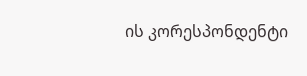ის კორესპონდენტი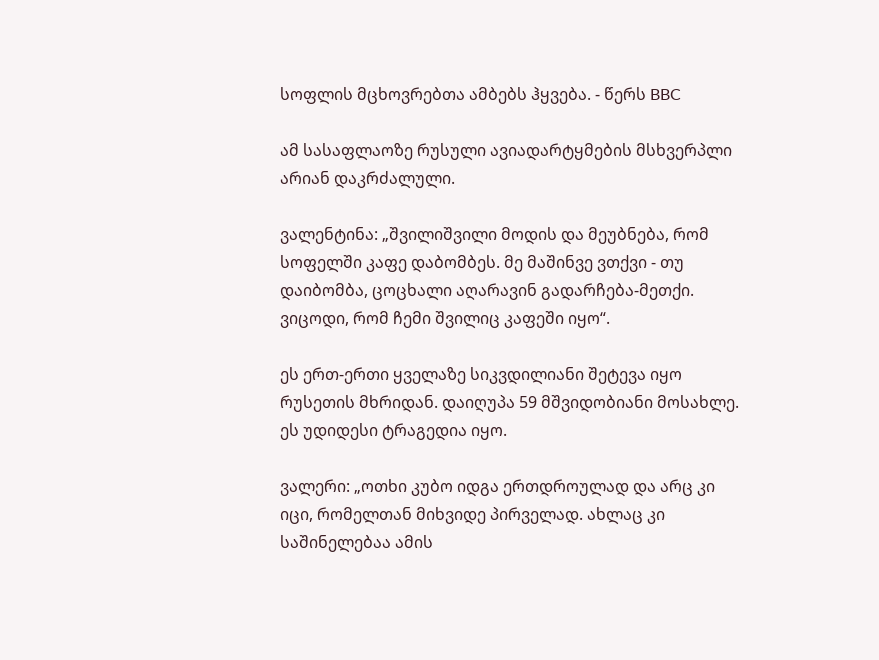სოფლის მცხოვრებთა ამბებს ჰყვება. - წერს BBC

ამ სასაფლაოზე რუსული ავიადარტყმების მსხვერპლი არიან დაკრძალული.

ვალენტინა: „შვილიშვილი მოდის და მეუბნება, რომ სოფელში კაფე დაბომბეს. მე მაშინვე ვთქვი - თუ დაიბომბა, ცოცხალი აღარავინ გადარჩება-მეთქი. ვიცოდი, რომ ჩემი შვილიც კაფეში იყო“.

ეს ერთ-ერთი ყველაზე სიკვდილიანი შეტევა იყო რუსეთის მხრიდან. დაიღუპა 59 მშვიდობიანი მოსახლე. ეს უდიდესი ტრაგედია იყო.

ვალერი: „ოთხი კუბო იდგა ერთდროულად და არც კი იცი, რომელთან მიხვიდე პირველად. ახლაც კი საშინელებაა ამის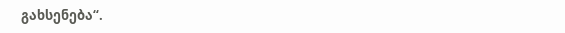გახსენება“.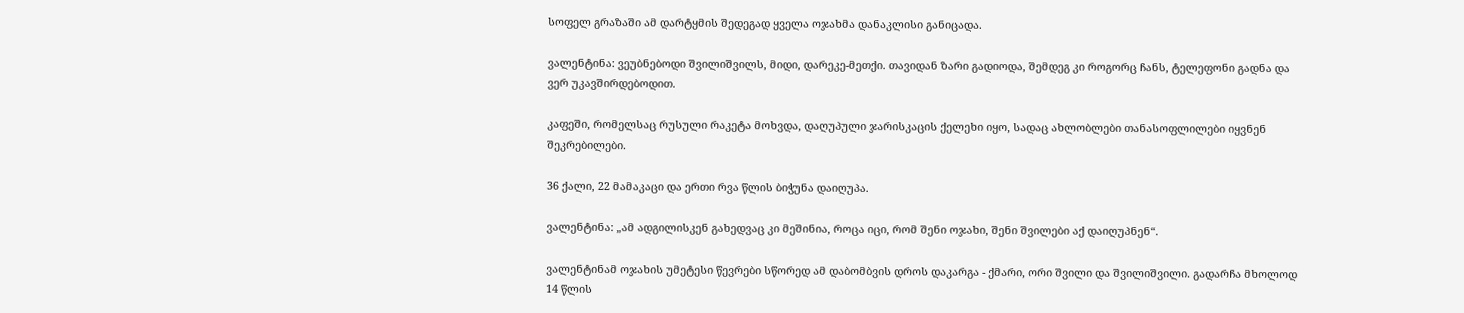სოფელ გრაზაში ამ დარტყმის შედეგად ყველა ოჯახმა დანაკლისი განიცადა.

ვალენტინა: ვეუბნებოდი შვილიშვილს, მიდი, დარეკე-მეთქი. თავიდან ზარი გადიოდა, შემდეგ კი როგორც ჩანს, ტელეფონი გადნა და ვერ უკავშირდებოდით.

კაფეში, რომელსაც რუსული რაკეტა მოხვდა, დაღუპული ჯარისკაცის ქელეხი იყო, სადაც ახლობლები თანასოფლილები იყვნენ შეკრებილები.

36 ქალი, 22 მამაკაცი და ერთი რვა წლის ბიჭუნა დაიღუპა.

ვალენტინა: „ამ ადგილისკენ გახედვაც კი მეშინია, როცა იცი, რომ შენი ოჯახი, შენი შვილები აქ დაიღუპნენ“.

ვალენტინამ ოჯახის უმეტესი წევრები სწორედ ამ დაბომბვის დროს დაკარგა - ქმარი, ორი შვილი და შვილიშვილი. გადარჩა მხოლოდ 14 წლის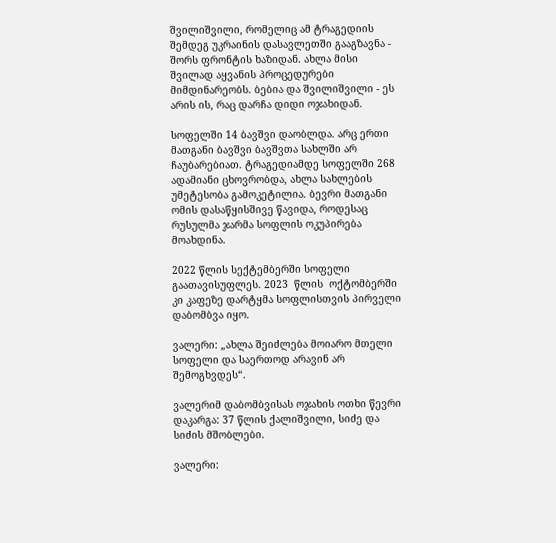შვილიშვილი, რომელიც ამ ტრაგედიის შემდეგ უკრაინის დასავლეთში გააგზავნა - შორს ფრონტის ხაზიდან. ახლა მისი შვილად აყვანის პროცედურები მიმდინარეობს. ბებია და შვილიშვილი - ეს არის ის, რაც დარჩა დიდი ოჯახიდან.

სოფელში 14 ბავშვი დაობლდა. არც ერთი მათგანი ბავშვი ბავშვთა სახლში არ ჩაუბარებიათ. ტრაგედიამდე სოფელში 268 ადამიანი ცხოვრობდა, ახლა სახლების უმეტესობა გამოკეტილია. ბევრი მათგანი ომის დასაწყისშივე წავიდა, როდესაც რუსულმა ჯარმა სოფლის ოკუპირება მოახდინა.

2022 წლის სექტემბერში სოფელი გაათავისუფლეს. 2023  წლის  ოქტომბერში კი კაფეზე დარტყმა სოფლისთვის პირველი დაბომბვა იყო.

ვალერი: „ახლა შეიძლება მოიარო მთელი სოფელი და საერთოდ არავინ არ შემოგხვდეს“.

ვალერიმ დაბომბვისას ოჯახის ოთხი წევრი დაკარგა: 37 წლის ქალიშვილი, სიძე და სიძის მშობლები.

ვალერი: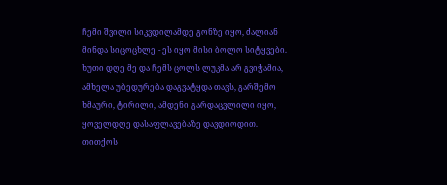ჩემი შვილი სიკვდილამდე გონზე იყო, ძალიან მინდა სიცოცხლე - ეს იყო მისი ბოლო სიტყვები. ხუთი დღე მე და ჩემს ცოლს ლუკმა არ გვიჭამია, ამხელა უბედურება დაგვატყდა თავს, გარშემო ხმაური, ტირილი, ამდენი გარდაცვლილი იყო, ყოველდღე დასაფლავებაზე დავდიოდით. თითქოს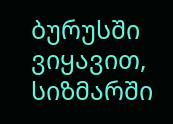ბურუსში ვიყავით, სიზმარში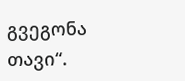გვეგონა თავი“.